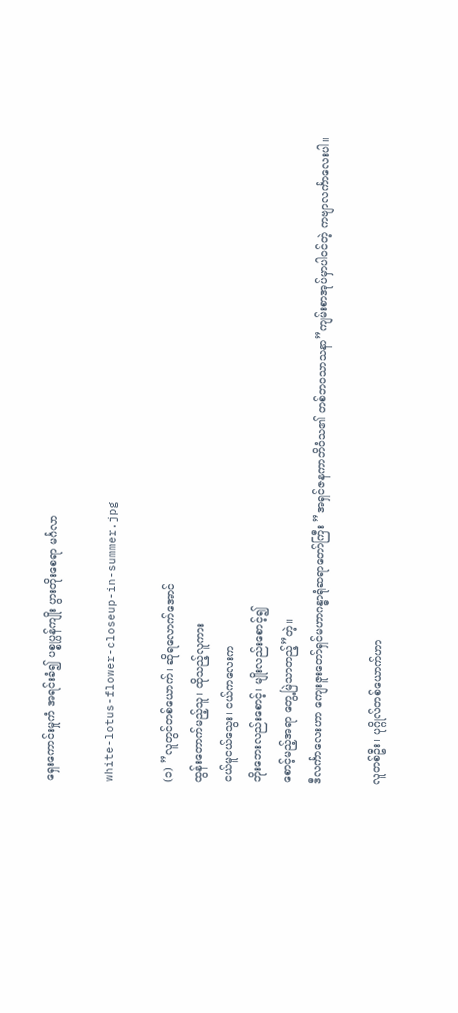ရှေးကောင်းမှုကံ အရင်းခံ၍ ပစ္စုပ္ပန်ကျိုး ပွားတိုးစေရာ မင်္ဂလာ

white-lotus-flower-closeup-in-summer.jpg

(၁) ”လူတွင်တစ်ယောက်၊ ဆိုရလောက်အောင်
ထွန်းတောက်မည့်သူ၊ ထိုသည့်လူကား
ငယ်မူငယ်သွေး၊ ငယ်ကလေးက
ဘိုးဘေးလည်းစောင့်၊ မျိုးလည်းစောင့်၍
စောင့်မည့်အရာ တွေ့မြဲသာတည့်”တဲ့။
ဒီလင်္ကာလေးဟာ ကျေးဇူးတော်ရှင်မဟာဂန္ဓာရုံဆရာတော်ကြီး ”အရှင်ဇနကာဘိဝံသ၏ တစ်ဘဝသာသနာ”ကျမ်းစာအုပ်မှာပါဝင်တဲ့ ကဗျာလင်္ကာလေးပါ။

လူတစ်ဦး၊ ပုဂ္ဂိုလ်တစ်ယောက်ဟာ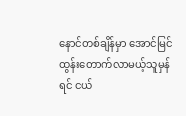နောင်တစ်ချိန်မှာ အောင်မြင် ထွန်းတောက်လာမယ့်သူမှန်ရင် ငယ်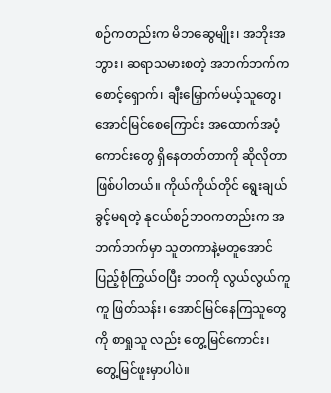စဉ်ကတည်းက မိဘဆွေမျိုး၊ အဘိုးအဘွား၊ ဆရာသမားစတဲ့ အဘက်ဘက်က စောင့်ရှောက်၊ ချီးမြှောက်မယ့်သူတွေ၊ အောင်မြင်စေကြောင်း အထောက်အပံ့ ကောင်းတွေ ရှိနေတတ်တာကို ဆိုလိုတာဖြစ်ပါတယ်။ ကိုယ်ကိုယ်တိုင် ရွေးချယ်ခွင့်မရတဲ့ နုငယ်စဉ်ဘဝကတည်းက အဘက်ဘက်မှာ သူတကာနဲ့မတူအောင် ပြည့်စုံကြွယ်ဝပြီး ဘဝကို လွယ်လွယ်ကူကူ ဖြတ်သန်း၊ အောင်မြင်နေကြသူတွေကို စာရှုသူ လည်း တွေ့မြင်ကောင်း၊ တွေ့မြင်ဖူးမှာပါပဲ။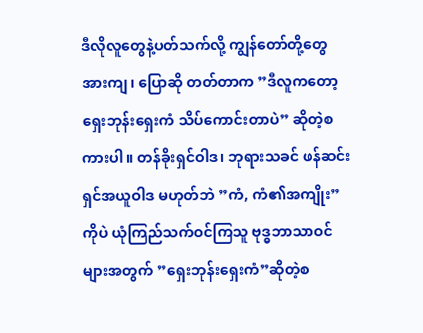ဒီလိုလူတွေနဲ့ပတ်သက်လို့ ကျွန်တော်တို့တွေ အားကျ၊ ပြောဆို တတ်တာက ”ဒီလူကတော့ ရှေးဘုန်းရှေးကံ သိပ်ကောင်းတာပဲ” ဆိုတဲ့စကားပါ။ တန်ခိုးရှင်ဝါဒ၊ ဘုရားသခင် ဖန်ဆင်းရှင်အယူဝါဒ မဟုတ်ဘဲ ”ကံ, ကံ၏အကျိုး”ကိုပဲ ယုံကြည်သက်ဝင်ကြသူ ဗုဒ္ဓဘာသာဝင်များအတွက် ”ရှေးဘုန်းရှေးကံ”ဆိုတဲ့စ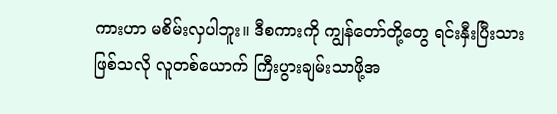ကားဟာ မစိမ်းလှပါဘူး။ ဒီစကားကို ကျွန်တော်တို့တွေ ရင်းနှီးပြီးသားဖြစ်သလို လူတစ်ယောက် ကြီးပွားချမ်းသာဖို့အ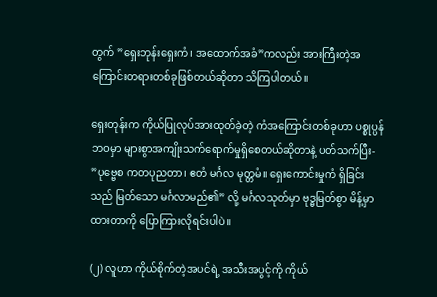တွက် ”ရှေးဘုန်းရှေးကံ၊ အထောက်အခံ”ကလည်း အားကြီးတဲ့အကြောင်းတရားတစ်ခုဖြစ်တယ်ဆိုတာ သိကြပါတယ်။

ရှေးတုန်းက ကိုယ်ပြုလုပ်အားထုတ်ခဲ့တဲ့ ကံအကြောင်းတစ်ခုဟာ ပစ္စုပ္ပန်ဘဝမှာ များစွာအကျိုးသက်ရောက်မှုရှိစေတယ်ဆိုတာနဲ့ ပတ်သက်ပြီး-
”ပုဗ္ဗေစ ကတပုညတာ၊ ဧတံ မင်္ဂလ မုတ္တမံ။ ရှေးကောင်းမှုကံ ရှိခြင်းသည် မြတ်သော မင်္ဂလာမည်၏” လို့ မင်္ဂလသုတ်မှာ ဗုဒ္ဓမြတ်စွာ မိန့်မှာထားတာကို ပြောကြားလိုရင်းပါပဲ။

(၂) လူဟာ ကိုယ်စိုက်တဲ့အပင်ရဲ့ အသီးအပွင့်ကို ကိုယ်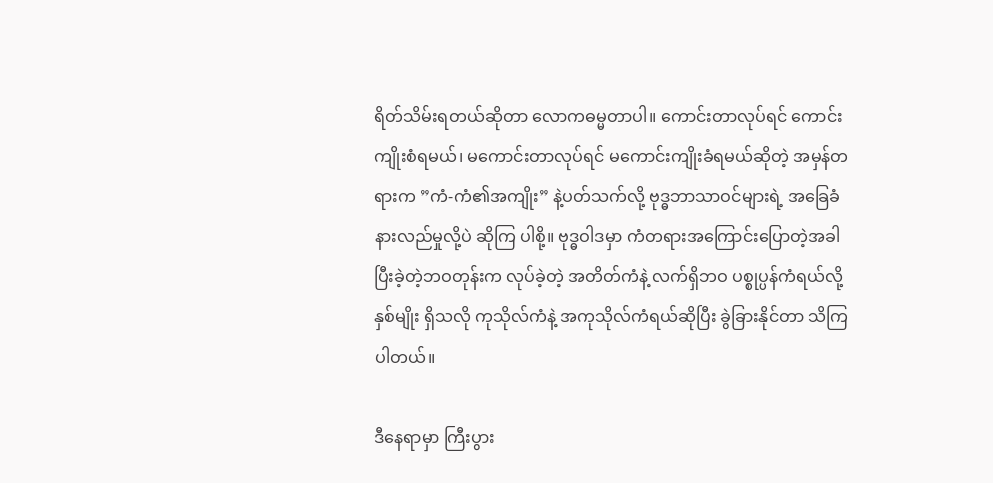ရိတ်သိမ်းရတယ်ဆိုတာ လောကဓမ္မတာပါ။ ကောင်းတာလုပ်ရင် ကောင်းကျိုးစံရမယ်၊ မကောင်းတာလုပ်ရင် မကောင်းကျိုးခံရမယ်ဆိုတဲ့ အမှန်တရားက ”ကံ-ကံ၏အကျိုး” နဲ့ပတ်သက်လို့ ဗုဒ္ဓဘာသာဝင်များရဲ့ အခြေခံနားလည်မှုလို့ပဲ ဆိုကြ ပါစို့။ ဗုဒ္ဓဝါဒမှာ ကံတရားအကြောင်းပြောတဲ့အခါ ပြီးခဲ့တဲ့ဘဝတုန်းက လုပ်ခဲ့တဲ့ အတိတ်ကံနဲ့ လက်ရှိဘဝ ပစ္စုပ္ပန်ကံရယ်လို့ နှစ်မျိုး ရှိသလို ကုသိုလ်ကံနဲ့ အကုသိုလ်ကံရယ်ဆိုပြီး ခွဲခြားနိုင်တာ သိကြပါတယ်။

ဒီနေရာမှာ ကြီးပွား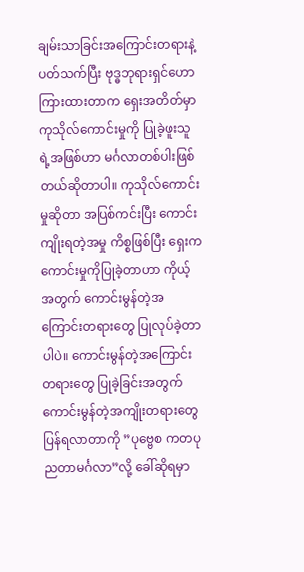ချမ်းသာခြင်းအကြောင်းတရားနဲ့ပတ်သက်ပြီး ဗုဒ္ဓဘုရားရှင်ဟောကြားထားတာက ရှေးအတိတ်မှာ ကုသိုလ်ကောင်းမှုကို ပြုခဲ့ဖူးသူရဲ့အဖြစ်ဟာ မင်္ဂလာတစ်ပါးဖြစ်တယ်ဆိုတာပါ။ ကုသိုလ်ကောင်းမှုဆိုတာ အပြစ်ကင်းပြီး ကောင်းကျိုးရတဲ့အမှု ကိစ္စဖြစ်ပြီး ရှေးက ကောင်းမှုကိုပြုခဲ့တာဟာ ကိုယ့်အတွက် ကောင်းမွန်တဲ့အကြောင်းတရားတွေ ပြုလုပ်ခဲ့တာပါပဲ။ ကောင်းမွန်တဲ့အကြောင်းတရားတွေ ပြုခဲ့ခြင်းအတွက် ကောင်းမွန်တဲ့အကျိုးတရားတွေ ပြန်ရလာတာကို ”ပုဗ္ဗေစ ကတပုညတာမင်္ဂလာ”လို့ ခေါ်ဆိုရမှာ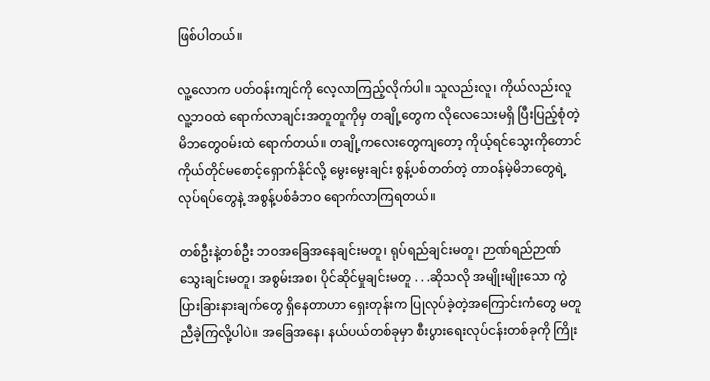ဖြစ်ပါတယ်။

လူ့လောက ပတ်ဝန်းကျင်ကို လေ့လာကြည့်လိုက်ပါ။ သူလည်းလူ၊ ကိုယ်လည်းလူ လူ့ဘဝထဲ ရောက်လာချင်းအတူတူကိုမှ တချို့တွေက လိုလေသေးမရှိ ပြီးပြည့်စုံတဲ့ မိဘတွေဝမ်းထဲ ရောက်တယ်။ တချို့ကလေးတွေကျတော့ ကိုယ့်ရင်သွေးကိုတောင် ကိုယ်တိုင်မစောင့်ရှောက်နိုင်လို့ မွေးမွေးချင်း စွန့်ပစ်တတ်တဲ့ တာဝန်မဲ့မိဘတွေရဲ့လုပ်ရပ်တွေနဲ့ အစွန့်ပစ်ခံဘဝ ရောက်လာကြရတယ်။

တစ်ဦးနဲ့တစ်ဦး ဘဝအခြေအနေချင်းမတူ၊ ရုပ်ရည်ချင်းမတူ၊ ဉာဏ်ရည်ဉာဏ်သွေးချင်းမတူ၊ အစွမ်းအစ၊ ပိုင်ဆိုင်မှုချင်းမတူ . . .ဆိုသလို အမျိုးမျိုးသော ကွဲပြားခြားနားချက်တွေ ရှိနေတာဟာ ရှေးတုန်းက ပြုလုပ်ခဲ့တဲ့အကြောင်းကံတွေ မတူညီခဲ့ကြလို့ပါပဲ။ အခြေအနေ၊ နယ်ပယ်တစ်ခုမှာ စီးပွားရေးလုပ်ငန်းတစ်ခုကို ကြိုး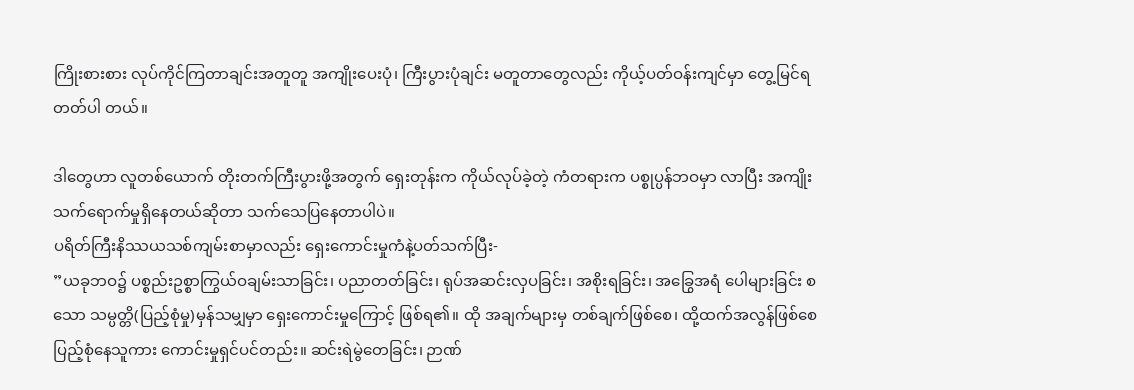ကြိုးစားစား လုပ်ကိုင်ကြတာချင်းအတူတူ အကျိုးပေးပုံ၊ ကြီးပွားပုံချင်း မတူတာတွေလည်း ကိုယ့်ပတ်ဝန်းကျင်မှာ တွေ့မြင်ရတတ်ပါ တယ်။

ဒါတွေဟာ လူတစ်ယောက် တိုးတက်ကြီးပွားဖို့အတွက် ရှေးတုန်းက ကိုယ်လုပ်ခဲ့တဲ့ ကံတရားက ပစ္စုပ္ပန်ဘဝမှာ လာပြီး အကျိုးသက်ရောက်မှုရှိနေတယ်ဆိုတာ သက်သေပြနေတာပါပဲ။
ပရိတ်ကြီးနိဿယသစ်ကျမ်းစာမှာလည်း ရှေးကောင်းမှုကံနဲ့ပတ်သက်ပြီး-
”ယခုဘဝ၌ ပစ္စည်းဥစ္စာကြွယ်ဝချမ်းသာခြင်း၊ ပညာတတ်ခြင်း၊ ရုပ်အဆင်းလှပခြင်း၊ အစိုးရခြင်း၊ အခြွေအရံ ပေါများခြင်း စသော သမ္ပတ္တိ(ပြည့်စုံမှု)မှန်သမျှမှာ ရှေးကောင်းမှုကြောင့် ဖြစ်ရ၏။ ထို အချက်များမှ တစ်ချက်ဖြစ်စေ၊ ထို့ထက်အလွန်ဖြစ်စေ ပြည့်စုံနေသူကား ကောင်းမှုရှင်ပင်တည်း။ ဆင်းရဲမွဲတေခြင်း၊ ဉာဏ်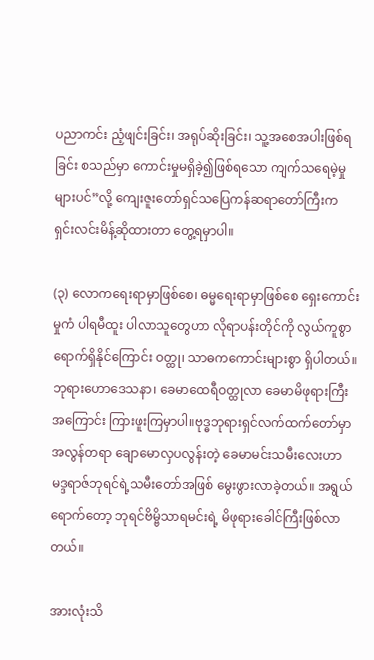ပညာကင်း ညံ့ဖျင်းခြင်း၊ အရုပ်ဆိုးခြင်း၊ သူ့အစေအပါးဖြစ်ရခြင်း စသည်မှာ ကောင်းမှုမရှိခဲ့၍ဖြစ်ရသော ကျက်သရေမဲ့မှုများပင်”လို့ ကျေးဇူးတော်ရှင်သပြေကန်ဆရာတော်ကြီးက ရှင်းလင်းမိန့်ဆိုထားတာ တွေ့ရမှာပါ။

(၃) လောကရေးရာမှာဖြစ်စေ၊ ဓမ္မရေးရာမှာဖြစ်စေ ရှေးကောင်းမှုကံ ပါရမီထူး ပါလာသူတွေဟာ လိုရာပန်းတိုင်ကို လွယ်ကူစွာရောက်ရှိနိုင်ကြောင်း ဝတ္ထု၊ သာဓကကောင်းများစွာ ရှိပါတယ်။
ဘုရားဟောဒေသနာ၊ ခေမာထေရီဝတ္ထုလာ ခေမာမိဖုရားကြီးအကြောင်း ကြားဖူးကြမှာပါ။ဗုဒ္ဓဘုရားရှင်လက်ထက်တော်မှာ အလွန်တရာ ချောမောလှပလွန်းတဲ့ ခေမာမင်းသမီးလေးဟာ မဒ္ဒရာဇ်ဘုရင်ရဲ့သမီးတော်အဖြစ် မွေးဖွားလာခဲ့တယ်။ အရွယ်ရောက်တော့ ဘုရင်ဗိမ္ဗိသာရမင်းရဲ့ မိဖုရားခေါင်ကြီးဖြစ်လာတယ်။

အားလုံးသိ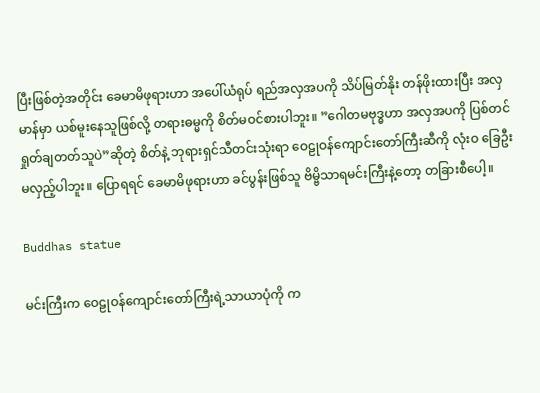ပြီးဖြစ်တဲ့အတိုင်း ခေမာမိဖုရားဟာ အပေါ်ယံရုပ် ရည်အလှအပကို သိပ်မြတ်နိုး တန်ဖိုးထားပြီး အလှမာန်မှာ ယစ်မူးနေသူဖြစ်လို့ တရားဓမ္မကို စိတ်မဝင်စားပါဘူး။ ”ဂေါတမဗုဒ္ဓဟာ အလှအပကို ပြစ်တင်ရှုတ်ချတတ်သူပဲ”ဆိုတဲ့ စိတ်နဲ့ ဘုရားရှင်သီတင်းသုံးရာ ဝေဠုဝန်ကျောင်းတော်ကြီးဆီကို လုံးဝ ခြေဦးမလှည့်ပါဘူး။ ပြောရရင် ခေမာမိဖုရားဟာ ခင်ပွန်းဖြစ်သူ ဗိမ္ဗိသာရမင်းကြီးနဲ့တော့ တခြားစီပေါ့။

Buddhas statue

မင်းကြီးက ဝေဠုဝန်ကျောင်းတော်ကြီးရဲ့သာယာပုံကို က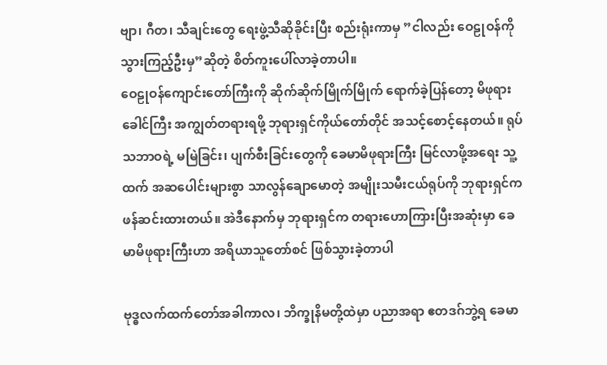ဗျာ၊ ဂီတ၊ သီချင်းတွေ ရေးဖွဲ့သီဆိုခိုင်းပြီး စည်းရုံးကာမှ ”ငါလည်း ဝေဠုဝန်ကို သွားကြည့်ဦးမှ”ဆိုတဲ့ စိတ်ကူးပေါ်လာခဲ့တာပါ။
ဝေဠုဝန်ကျောင်းတော်ကြီးကို ဆိုက်ဆိုက်မြိုက်မြိုက် ရောက်ခဲ့ပြန်တော့ မိဖုရားခေါင်ကြီး အကျွတ်တရားရဖို့ ဘုရားရှင်ကိုယ်တော်တိုင် အသင့်စောင့်နေတယ်။ ရုပ်သဘာဝရဲ့ မမြဲခြင်း၊ ပျက်စီးခြင်းတွေကို ခေမာမိဖုရားကြီး မြင်လာဖို့အရေး သူ့ထက် အဆပေါင်းများစွာ သာလွန်ချောမောတဲ့ အမျိုးသမီးငယ်ရုပ်ကို ဘုရားရှင်က ဖန်ဆင်းထားတယ်။ အဲဒီနောက်မှ ဘုရားရှင်က တရားဟောကြားပြီးအဆုံးမှာ ခေမာမိဖုရားကြီးဟာ အရိယာသူတော်စင် ဖြစ်သွားခဲ့တာပါ

ဗုဒ္ဓလက်ထက်တော်အခါကာလ၊ ဘိက္ခုနိမတို့ထဲမှာ ပညာအရာ ဧတဒဂ်ဘွဲ့ရ ခေမာ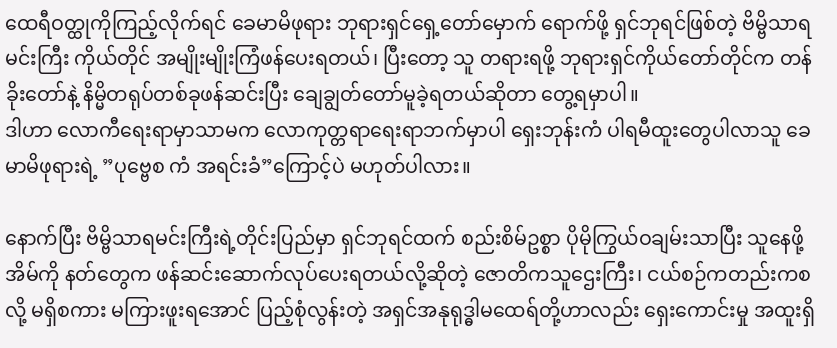ထေရီဝတ္ထုကိုကြည့်လိုက်ရင် ခေမာမိဖုရား ဘုရားရှင်ရှေ့တော်မှောက် ရောက်ဖို့ ရှင်ဘုရင်ဖြစ်တဲ့ ဗိမ္ဗိသာရမင်းကြီး ကိုယ်တိုင် အမျိုးမျိုးကြံဖန်ပေးရတယ်၊ ပြီးတော့ သူ တရားရဖို့ ဘုရားရှင်ကိုယ်တော်တိုင်က တန်ခိုးတော်နဲ့ နိမ္မိတရုပ်တစ်ခုဖန်ဆင်းပြီး ချေချွတ်တော်မူခဲ့ရတယ်ဆိုတာ တွေ့ရမှာပါ။
ဒါဟာ လောကီရေးရာမှာသာမက လောကုတ္တရာရေးရာဘက်မှာပါ ရှေးဘုန်းကံ ပါရမီထူးတွေပါလာသူ ခေမာမိဖုရားရဲ့ ”ပုဗ္ဗေစ ကံ အရင်းခံ”ကြောင့်ပဲ မဟုတ်ပါလား။

နောက်ပြီး ဗိမ္ဗိသာရမင်းကြီးရဲ့တိုင်းပြည်မှာ ရှင်ဘုရင်ထက် စည်းစိမ်ဥစ္စာ ပိုမိုကြွယ်ဝချမ်းသာပြီး သူနေဖို့အိမ်ကို နတ်တွေက ဖန်ဆင်းဆောက်လုပ်ပေးရတယ်လို့ဆိုတဲ့ ဇောတိကသူဌေးကြီး၊ ငယ်စဉ်ကတည်းကစလို့ မရှိစကား မကြားဖူးရအောင် ပြည့်စုံလွန်းတဲ့ အရှင်အနုရုဒ္ဓါမထေရ်တို့ဟာလည်း ရှေးကောင်းမှု အထူးရှိ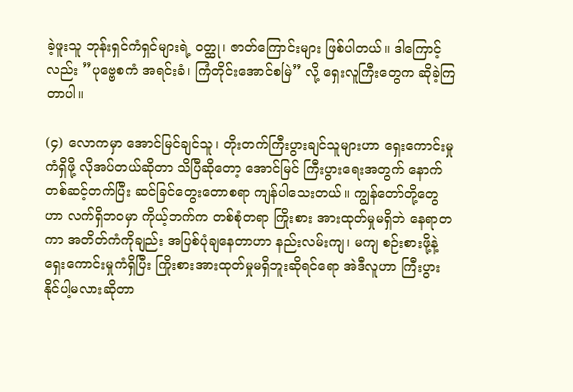ခဲ့ဖူးသူ ဘုန်းရှင်ကံရှင်များရဲ့ ဝတ္ထု၊ ဇာတ်ကြောင်းများ ဖြစ်ပါတယ်။ ဒါကြောင့်လည်း ”ပုဗ္ဗေစကံ အရင်းခံ၊ ကြံတိုင်းအောင်စမြဲ” လို့ ရှေးလူကြီးတွေက ဆိုခဲ့ကြတာပါ။

(၄) လောကမှာ အောင်မြင်ချင်သူ၊ တိုးတက်ကြီးပွားချင်သူများဟာ ရှေးကောင်းမှုကံရှိဖို့ လိုအပ်တယ်ဆိုတာ သိပြီဆိုတော့ အောင်မြင် ကြီးပွားရေးအတွက် နောက်တစ်ဆင့်တက်ပြီး ဆင်ခြင်တွေးတောစရာ ကျန်ပါသေးတယ်။ ကျွန်တော်တို့တွေဟာ လက်ရှိဘဝမှာ ကိုယ့်ဘက်က တစ်စုံတရာ ကြိုးစား အားထုတ်မှုမရှိဘဲ နေရာတကာ အတိတ်ကံကိုချည်း အပြစ်ပုံချနေတာဟာ နည်းလမ်းကျ၊ မကျ စဉ်းစားဖို့နဲ့ ရှေးကောင်းမှုကံရှိပြီး ကြိုးစားအားထုတ်မှုမရှိဘူးဆိုရင်ရော အဲဒီလူဟာ ကြီးပွားနိုင်ပါ့မလားဆိုတာ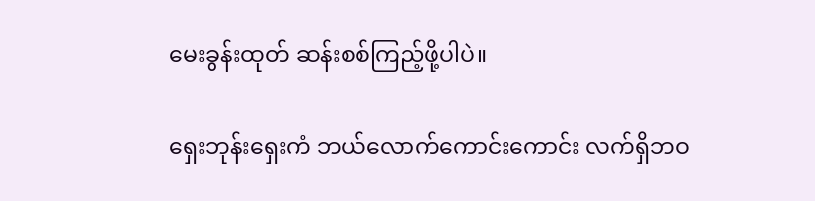မေးခွန်းထုတ် ဆန်းစစ်ကြည့်ဖို့ပါပဲ။

ရှေးဘုန်းရှေးကံ ဘယ်လောက်ကောင်းကောင်း လက်ရှိဘဝ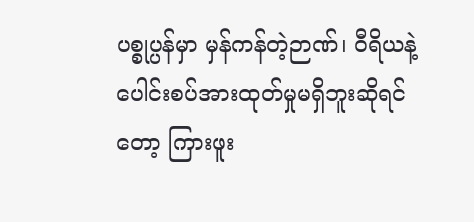ပစ္စုပ္ပန်မှာ မှန်ကန်တဲ့ဉာဏ်၊ ဝီရိယနဲ့ ပေါင်းစပ်အားထုတ်မှုမရှိဘူးဆိုရင်တော့ ကြားဖူး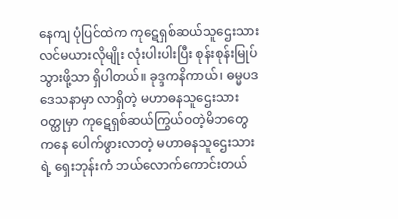နေကျ ပုံပြင်ထဲက ကုဋေရှစ်ဆယ်သူဌေးသား လင်မယားလိုမျိုး လုံးပါးပါးပြီး စုန်းစုန်းမြုပ်သွားဖို့သာ ရှိပါတယ်။ ခုဒ္ဒကနိကာယ်၊ ဓမ္မပဒဒေသနာမှာ လာရှိတဲ့ မဟာဓနသူဌေးသားဝတ္ထုမှာ ကုဋေရှစ်ဆယ်ကြွယ်ဝတဲ့မိဘတွေကနေ ပေါက်ဖွားလာတဲ့ မဟာဓနသူဌေးသားရဲ့ ရှေးဘုန်းကံ ဘယ်လောက်ကောင်းတယ်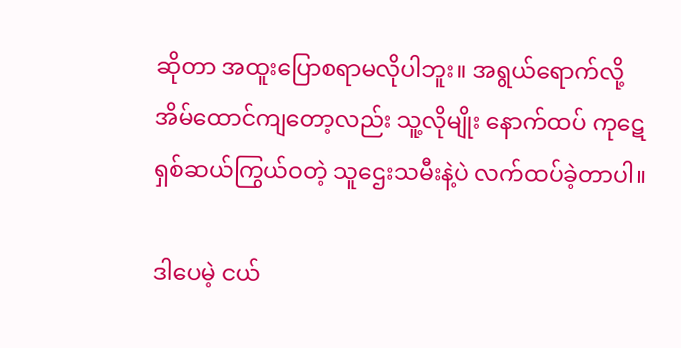ဆိုတာ အထူးပြောစရာမလိုပါဘူး။ အရွယ်ရောက်လို့ အိမ်ထောင်ကျတော့လည်း သူ့လိုမျိုး နောက်ထပ် ကုဋေရှစ်ဆယ်ကြွယ်ဝတဲ့ သူဌေးသမီးနဲ့ပဲ လက်ထပ်ခဲ့တာပါ။

ဒါပေမဲ့ ငယ်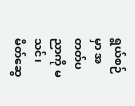ရွယ်စဉ်မှာ အတတ်ပညာကို မသင်၊ မိတ်ဆွေ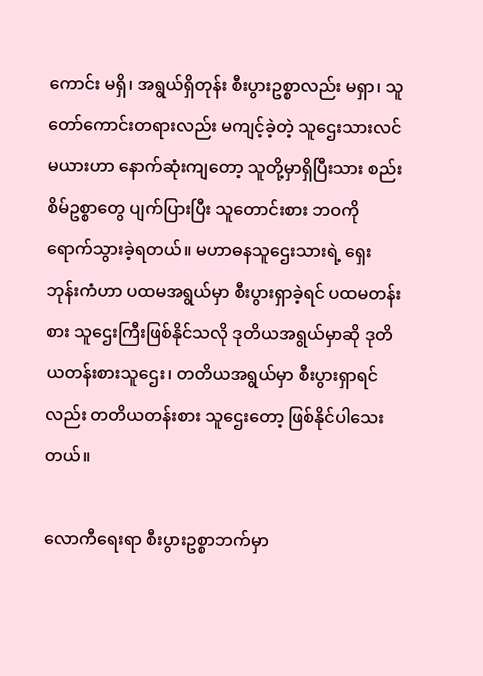ကောင်း မရှိ၊ အရွယ်ရှိတုန်း စီးပွားဥစ္စာလည်း မရှာ၊ သူတော်ကောင်းတရားလည်း မကျင့်ခဲ့တဲ့ သူဌေးသားလင်မယားဟာ နောက်ဆုံးကျတော့ သူတို့မှာရှိပြီးသား စည်းစိမ်ဥစ္စာတွေ ပျက်ပြားပြီး သူတောင်းစား ဘဝကို ရောက်သွားခဲ့ရတယ်။ မဟာဓနသူဌေးသားရဲ့ ရှေးဘုန်းကံဟာ ပထမအရွယ်မှာ စီးပွားရှာခဲ့ရင် ပထမတန်းစား သူဌေးကြီးဖြစ်နိုင်သလို ဒုတိယအရွယ်မှာဆို ဒုတိယတန်းစားသူဌေး၊ တတိယအရွယ်မှာ စီးပွားရှာရင်လည်း တတိယတန်းစား သူဌေးတော့ ဖြစ်နိုင်ပါသေးတယ်။

လောကီရေးရာ စီးပွားဥစ္စာဘက်မှာ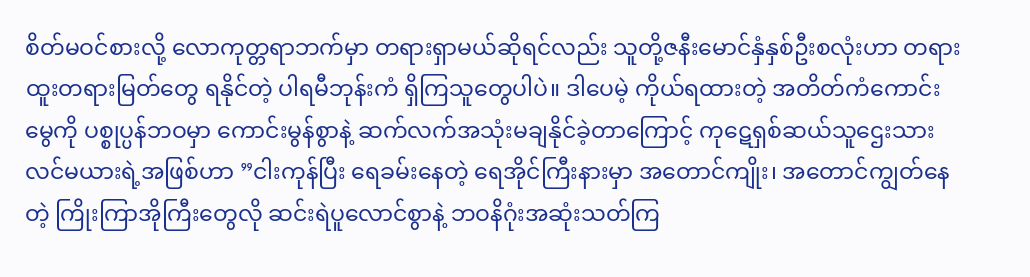စိတ်မဝင်စားလို့ လောကုတ္တရာဘက်မှာ တရားရှာမယ်ဆိုရင်လည်း သူတို့ဇနီးမောင်နှံနှစ်ဦးစလုံးဟာ တရားထူးတရားမြတ်တွေ ရနိုင်တဲ့ ပါရမီဘုန်းကံ ရှိကြသူတွေပါပဲ။ ဒါပေမဲ့ ကိုယ်ရထားတဲ့ အတိတ်ကံကောင်းမွေကို ပစ္စုပ္ပန်ဘဝမှာ ကောင်းမွန်စွာနဲ့ ဆက်လက်အသုံးမချနိုင်ခဲ့တာကြောင့် ကုဋေရှစ်ဆယ်သူဌေးသားလင်မယားရဲ့အဖြစ်ဟာ ”ငါးကုန်ပြီး ရေခမ်းနေတဲ့ ရေအိုင်ကြီးနားမှာ အတောင်ကျိုး၊ အတောင်ကျွတ်နေတဲ့ ကြိုးကြာအိုကြီးတွေလို ဆင်းရဲပူလောင်စွာနဲ့ ဘဝနိဂုံးအဆုံးသတ်ကြ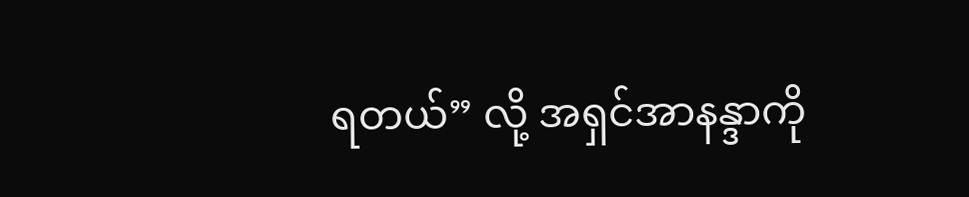ရတယ်” လို့ အရှင်အာနန္ဒာကို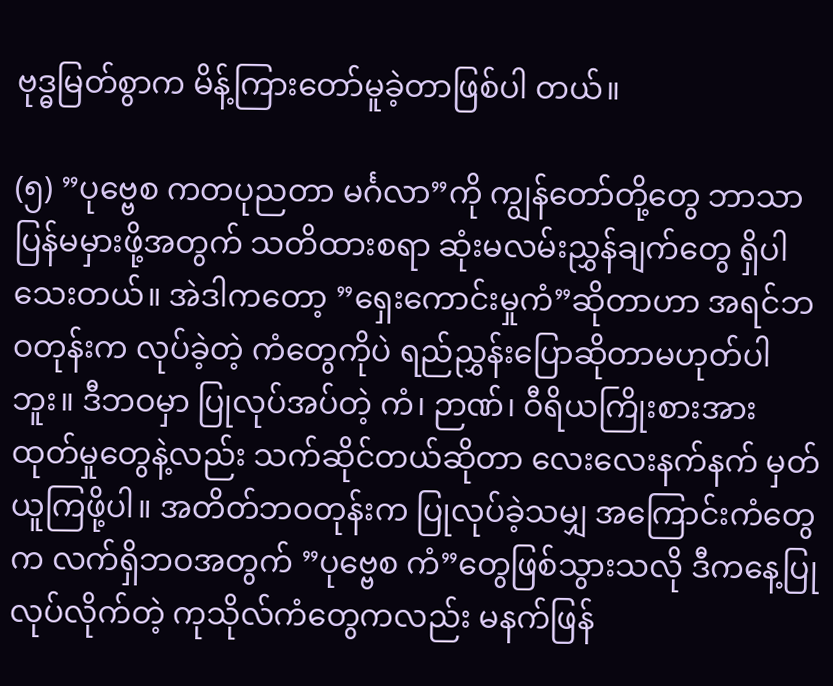ဗုဒ္ဓမြတ်စွာက မိန့်ကြားတော်မူခဲ့တာဖြစ်ပါ တယ်။

(၅) ”ပုဗ္ဗေစ ကတပုညတာ မင်္ဂလာ”ကို ကျွန်တော်တို့တွေ ဘာသာပြန်မမှားဖို့အတွက် သတိထားစရာ ဆုံးမလမ်းညွှန်ချက်တွေ ရှိပါသေးတယ်။ အဲဒါကတော့ ”ရှေးကောင်းမှုကံ”ဆိုတာဟာ အရင်ဘဝတုန်းက လုပ်ခဲ့တဲ့ ကံတွေကိုပဲ ရည်ညွှန်းပြောဆိုတာမဟုတ်ပါဘူး။ ဒီဘဝမှာ ပြုလုပ်အပ်တဲ့ ကံ၊ ဉာဏ်၊ ဝီရိယကြိုးစားအားထုတ်မှုတွေနဲ့လည်း သက်ဆိုင်တယ်ဆိုတာ လေးလေးနက်နက် မှတ်ယူကြဖို့ပါ။ အတိတ်ဘဝတုန်းက ပြုလုပ်ခဲ့သမျှ အကြောင်းကံတွေက လက်ရှိဘဝအတွက် ”ပုဗ္ဗေစ ကံ”တွေဖြစ်သွားသလို ဒီကနေ့ပြုလုပ်လိုက်တဲ့ ကုသိုလ်ကံတွေကလည်း မနက်ဖြန်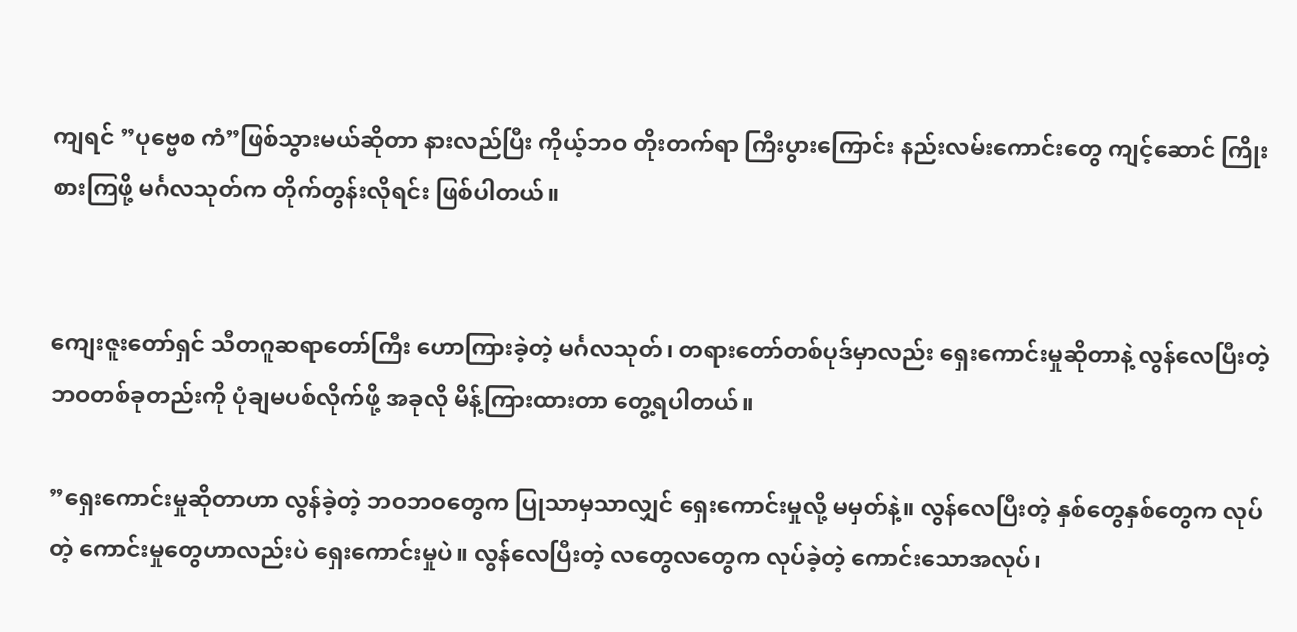ကျရင် ”ပုဗ္ဗေစ ကံ”ဖြစ်သွားမယ်ဆိုတာ နားလည်ပြီး ကိုယ့်ဘဝ တိုးတက်ရာ ကြီးပွားကြောင်း နည်းလမ်းကောင်းတွေ ကျင့်ဆောင် ကြိုးစားကြဖို့ မင်္ဂလသုတ်က တိုက်တွန်းလိုရင်း ဖြစ်ပါတယ်။


ကျေးဇူးတော်ရှင် သီတဂူဆရာတော်ကြီး ဟောကြားခဲ့တဲ့ မင်္ဂလသုတ်၊ တရားတော်တစ်ပုဒ်မှာလည်း ရှေးကောင်းမှုဆိုတာနဲ့ လွန်လေပြီးတဲ့ ဘဝတစ်ခုတည်းကို ပုံချမပစ်လိုက်ဖို့ အခုလို မိန့်ကြားထားတာ တွေ့ရပါတယ်။

”ရှေးကောင်းမှုဆိုတာဟာ လွန်ခဲ့တဲ့ ဘဝဘဝတွေက ပြုသာမှသာလျှင် ရှေးကောင်းမှုလို့ မမှတ်နဲ့။ လွန်လေပြီးတဲ့ နှစ်တွေနှစ်တွေက လုပ်တဲ့ ကောင်းမှုတွေဟာလည်းပဲ ရှေးကောင်းမှုပဲ။ လွန်လေပြီးတဲ့ လတွေလတွေက လုပ်ခဲ့တဲ့ ကောင်းသောအလုပ်၊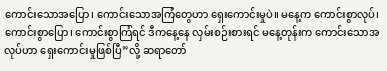ကောင်းသောအပြော၊ ကောင်းသောအကြံတွေဟာ ရှေးကောင်းမှုပဲ။ မနေ့က ကောင်းစွာလုပ်၊ ကောင်းစွာပြော၊ ကောင်းစွာကြံရင် ဒီကနေ့နေ လှမ်းစဉ်းစားရင် မနေ့တုန်းက ကောင်းသောအလုပ်ဟာ ရှေးကောင်းမှုဖြစ်ပြီ”လို့ ဆရာတော်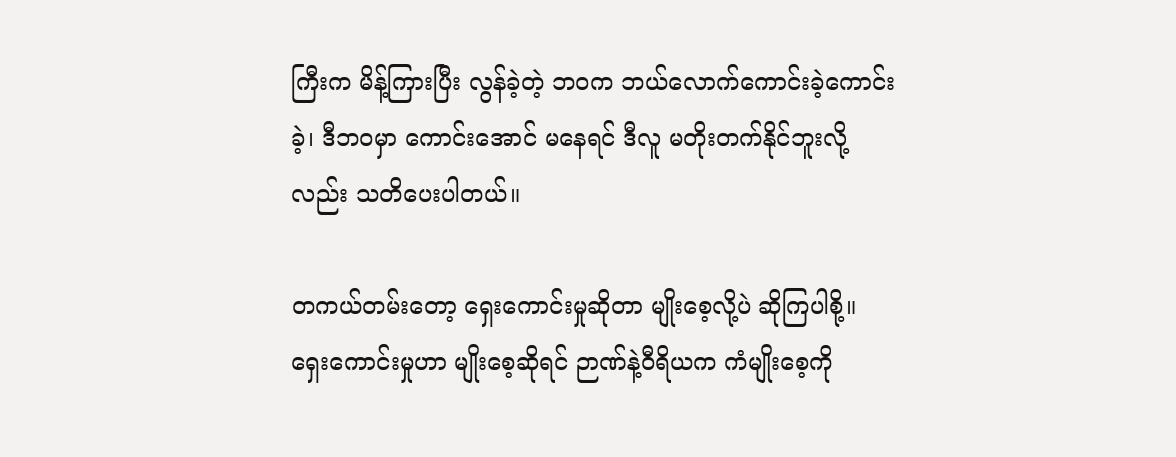ကြီးက မိန့်ကြားပြီး လွန်ခဲ့တဲ့ ဘဝက ဘယ်လောက်ကောင်းခဲ့ကောင်းခဲ့၊ ဒီဘဝမှာ ကောင်းအောင် မနေရင် ဒီလူ မတိုးတက်နိုင်ဘူးလို့လည်း သတိပေးပါတယ်။

တကယ်တမ်းတော့ ရှေးကောင်းမှုဆိုတာ မျိုးစေ့လို့ပဲ ဆိုကြပါစို့။ ရှေးကောင်းမှုဟာ မျိုးစေ့ဆိုရင် ဉာဏ်နဲ့ဝီရိယက ကံမျိုးစေ့ကို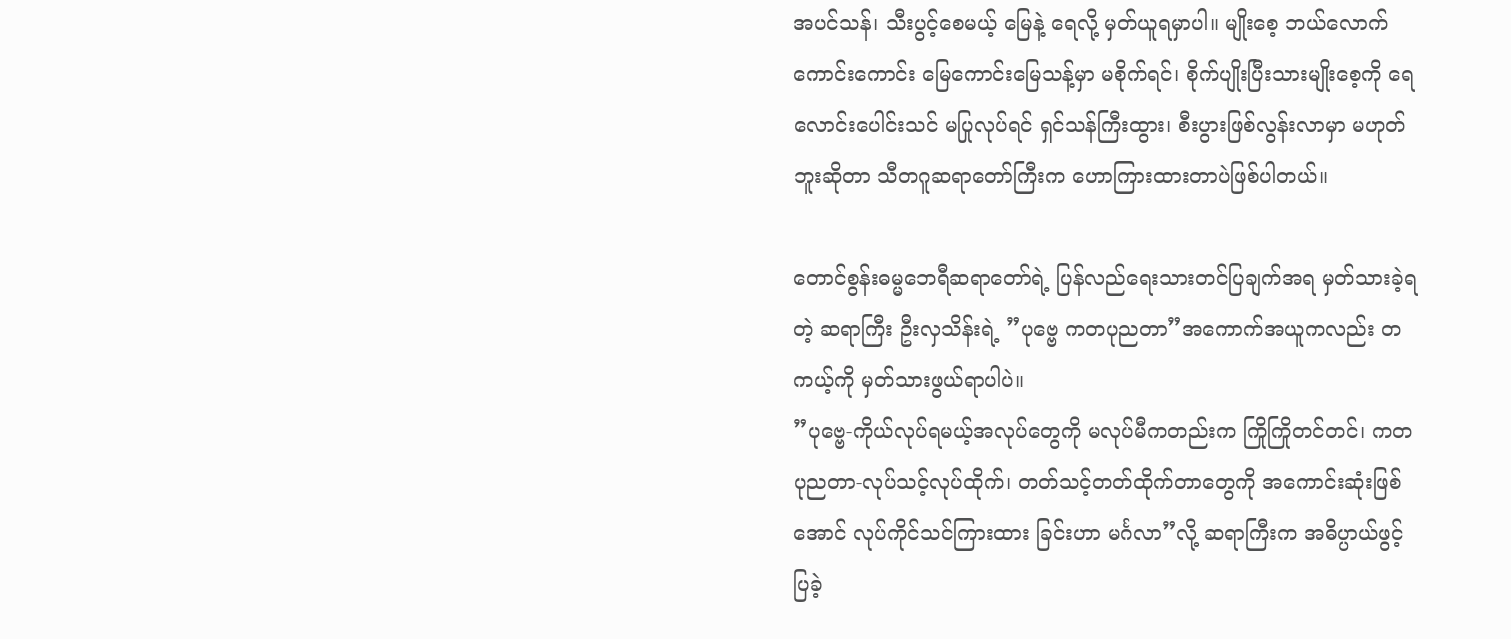အပင်သန်၊ သီးပွင့်စေမယ့် မြေနဲ့ ရေလို့ မှတ်ယူရမှာပါ။ မျိုးစေ့ ဘယ်လောက်ကောင်းကောင်း မြေကောင်းမြေသန့်မှာ မစိုက်ရင်၊ စိုက်ပျိုးပြီးသားမျိုးစေ့ကို ရေလောင်းပေါင်းသင် မပြုလုပ်ရင် ရှင်သန်ကြီးထွား၊ စီးပွားဖြစ်လွန်းလာမှာ မဟုတ်ဘူးဆိုတာ သီတဂူဆရာတော်ကြီးက ဟောကြားထားတာပဲဖြစ်ပါတယ်။

တောင်စွန်းဓမ္မဘေရီဆရာတော်ရဲ့ ပြန်လည်ရေးသားတင်ပြချက်အရ မှတ်သားခဲ့ရတဲ့ ဆရာကြီး ဦးလှသိန်းရဲ့ ”ပုဗ္ဗေ ကတပုညတာ”အကောက်အယူကလည်း တကယ့်ကို မှတ်သားဖွယ်ရာပါပဲ။
”ပုဗ္ဗေ-ကိုယ်လုပ်ရမယ့်အလုပ်တွေကို မလုပ်မီကတည်းက ကြိုကြိုတင်တင်၊ ကတပုညတာ-လုပ်သင့်လုပ်ထိုက်၊ တတ်သင့်တတ်ထိုက်တာတွေကို အကောင်းဆုံးဖြစ်အောင် လုပ်ကိုင်သင်ကြားထား ခြင်းဟာ မင်္ဂလာ”လို့ ဆရာကြီးက အဓိပ္ပာယ်ဖွင့်ပြခဲ့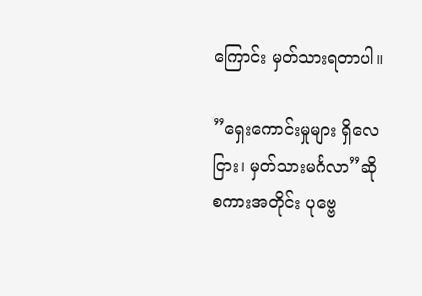ကြောင်း မှတ်သားရတာပါ။

”ရှေးကောင်းမှုများ ရှိလေငြား၊ မှတ်သားမင်္ဂလာ”ဆိုစကားအတိုင်း ပုဗ္ဗေ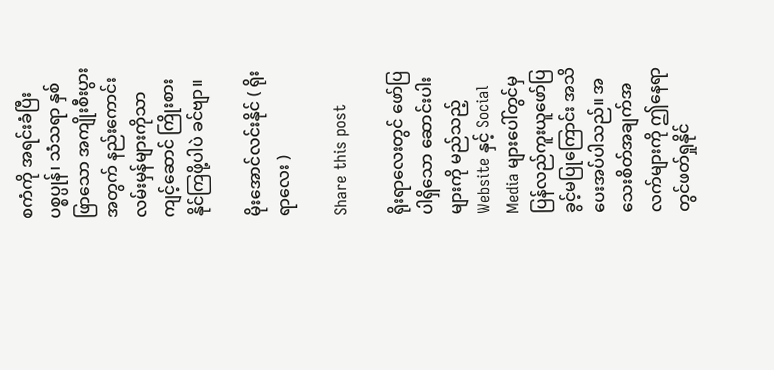စကံကို အရင်းခံပြီး ပစ္စပ္ပုန်၊ သံသရာ နှစ်ဖြာသော အကျိုးစီးပွားအတွက် နည်းကောင်းလမ်းမှန်များကိုသာ ကျင့်ဆောင် ကြိုးစားနိုင်ကြဖို့ပါပဲ ခင်ဗျာ။

မိုးအောင်လင်းနိုင် ( ရိုးရာလေး )

Share this post

ရိုးရာလေးတွင် ဖော်ပြပါရှိသော ဆောင်းပါးများကို မည်သည့် Website နှင့် Social Media များပေါ်တွင်မှ ပြန်လည်ကူးယူဖော်ပြခွင့်မပြုကြောင်း အသိပေးအပ်ပါသည်။ အသေးစိတ်အချက်အလက်များကို ဤနေရာတွင်ဖတ်ရှုနိုင်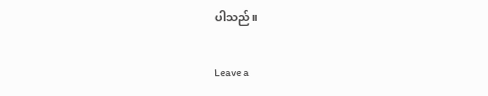ပါသည်။

Leave a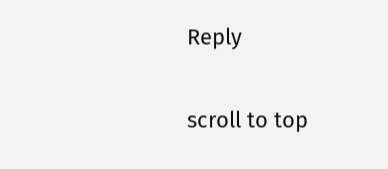Reply

scroll to top